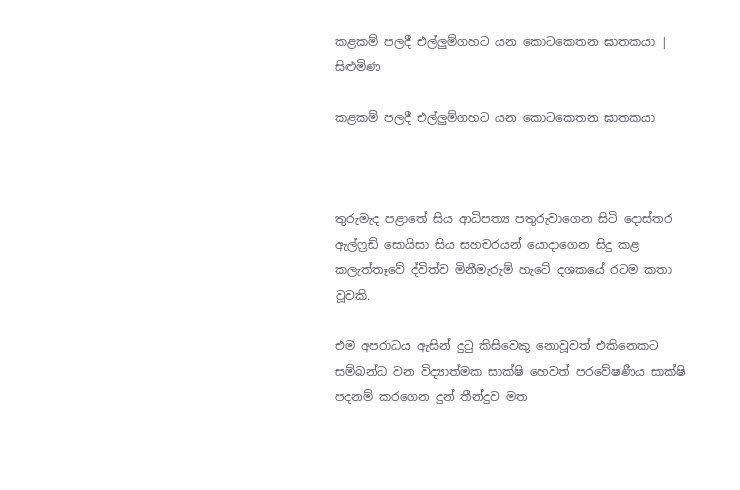කළකම් පලදී එල්ලුම්ගහට යන කොටකෙතන ඝාතකයා | සිළුමිණ

කළකම් පලදී එල්ලුම්ගහට යන කොටකෙතන ඝාතකයා



තුරුමැද පළාතේ සිය ආධිපත්‍ය පතුරුවාගෙන සිටි දොස්තර ඇල්ෆ්‍රඩ් සොයිසා සිය සහචරයන් යොදාගෙන සිදු කළ කලැත්තෑවේ ද්විත්ව මිනීමැරුම් හැටේ දශකයේ රටම කතා වූවකි.

එම අපරාධය ඇසින් දුටු කිසිවෙකු ‍නොවූවත් එකිනෙකට සම්බන්ධ වන විද්‍යාත්මක සාක්ෂි හෙවත් පරවේෂණීය සාක්ෂි පදනම් කරගෙන දුන් තීන්දුව මත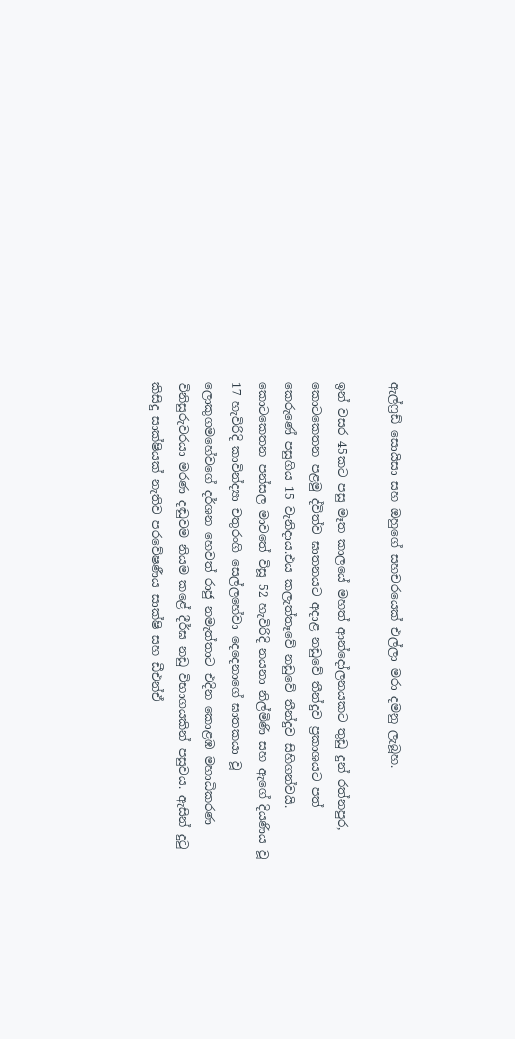ඇල්ෆ්‍රඩ් සොයිසා සහ ඔහුගේ සහචරයෙක් එල්ලා මරා දමනු ලැබූහ.

ඉන් වසර 45කට පසු මෑත කාලයේ මහත් ආන්දෝලනයකට තුඩු දුන් රත්නපුර, කොටකෙතන පළමු ද්විත්ව ඝාතනයට අදාළ නඩුවේ තීන්දුව ප්‍රකාශයට පත් කෙරුණේ පසුගිය 15 වැනිදාය.එය කලැත්තෑවේ නඩුවේ තීන්දුව සිහිගන්වයි. කොටකෙතන පන්සල මාවතේ විසූ 52 හැවිරිදි නයනා නිල්මිණි සහ ඇගේ දියණිය වූ 17 හැවිරිදි කාවින්ද්‍යා චතුරංගි සෙල්ලහේවා දෙදෙනාගේ ඝාතකයා වූ ලොකුගමහේවගේ දර්ශන හෙවත් රාජු නමැත්තාට එදින කොළඹ මහාධිකරණ විනිසුරුවරයා මරණ දඬුවම නියම කළේ දීර්ඝ නඩු විභාගයකින් පසුවය. ඇසින් දුටු කිසිදු සාක්ෂියක් නැතිව පරවේෂණීය සාක්ෂි සහ ඩීඑන්ඒ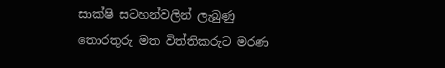සාක්ෂි සටහන්වලින් ලැබුණු තොරතුරු මත විත්තිකරුට මරණ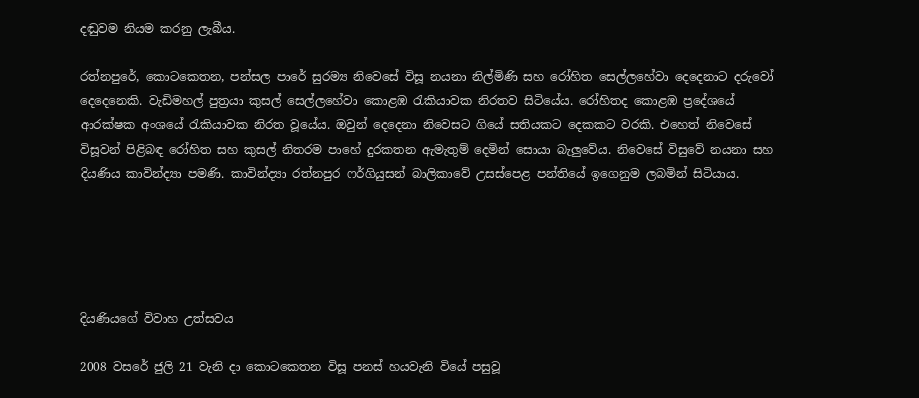දඬුවම නියම කරනු ලැබීය.

රත්නපුරේ, කොටකෙතන, පන්සල පාරේ සුරම්‍ය නිවෙසේ විසූ නයනා නිල්මිණි සහ රෝහිත සෙල්ලහේවා දෙදෙනාට දරුවෝ දෙදෙනෙකි. වැඩිමහල් පුත්‍රයා කුසල් සෙල්ලහේවා කොළඹ රැකියාවක නිරතව සිටියේය. රෝහිතද කොළඹ ප්‍රදේශයේ ආරක්ෂක අංශයේ රැකියාවක නිරත වූයේය. ඔවුන් දෙදෙනා නිවෙසට ගියේ සතියකට දෙකකට වරකි. එහෙත් නිවෙසේ විසූවන් පිළිබඳ රෝහිත සහ කුසල් නිතරම පාහේ දුරකතන ඇමැතුම් දෙමින් සොයා බැලුවේය. නිවෙසේ විසුවේ නයනා සහ දියණිය කාවින්ද්‍යා පමණි. කාවින්ද්‍යා රත්නපුර ෆර්ගියුසන් බාලිකාවේ උසස්පෙළ පන්තියේ ඉගෙනුම ලබමින් සිටියාය.





දියණියගේ විවාහ උත්සවය

2008 වසරේ ජුලි 21 වැනි දා කොටකෙතන විසූ පනස් හයවැනි වියේ පසුවූ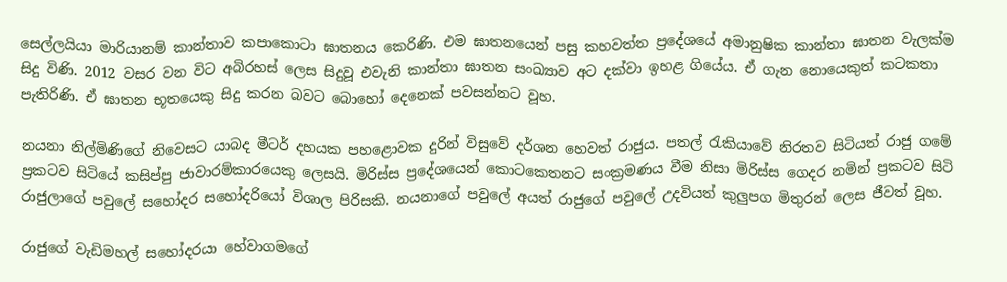සෙල්ලයියා මාරියානම් කාන්තාව කපාකොටා ඝාතනය කෙරිණි. එම ඝාතනයෙන් පසු කහවත්ත ප්‍රදේශයේ අමානුෂික කාන්තා ඝාතන වැලක්ම සිදු විණි. 2012 වසර වන විට අබිරහස් ලෙස සිදුවූ එවැනි කාන්තා ඝාතන සංඛ්‍යාව අට දක්වා ඉහළ ගියේය. ඒ ගැන නොයෙකුත් කටකතා පැතිරිණි. ඒ ඝාතන භූතයෙකු සිදු කරන බවට බොහෝ දෙනෙක් පවසන්නට වූහ.

නයනා නිල්මිණිගේ නිවෙසට යාබද මීටර් දහයක පහළොවක දුරින් විසුවේ දර්ශන හෙවත් රාජුය. පතල් රැකියාවේ නිරතව සිටියත් රාජු ගමේ ප්‍රකටව සිටියේ කසිප්පු ජාවාරම්කාරයෙකු ලෙසයි. මිරිස්ස ප්‍රදේශයෙන් කොටකෙතනට සංක්‍රමණය වීම නිසා මිරිස්ස ගෙදර නමින් ප්‍රකටව සිටි රාජුලාගේ පවුලේ සහෝදර සහෝදරියෝ විශාල පිරිසකි. නයනාගේ පවුලේ අයත් රාජුගේ පවුලේ උදවියත් කුලුපග මිතුරන් ලෙස ජීවත් වූහ.

රාජුගේ වැඩිමහල් සහෝදරයා හේවාගමගේ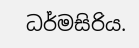ධර්මසිරිය.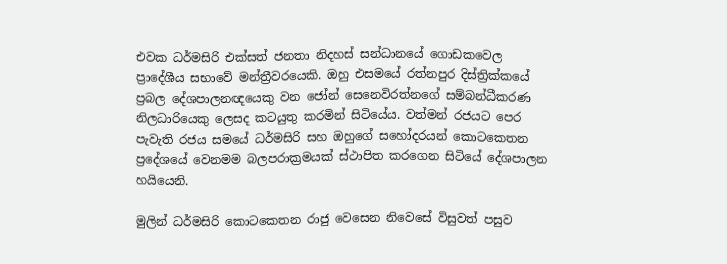එවක ධර්මසිරි එක්සත් ජනතා නිදහස් සන්ධානයේ ගොඩකවෙල ප්‍රාදේශීය සභාවේ මන්ත්‍රීවරයෙකි. ඔහු එසමයේ රත්නපුර දිස්ත්‍රික්කයේ ප්‍රබල දේශපාලනඥයෙකු වන ජෝන් සෙනෙවිරත්නගේ සම්බන්ධීකරණ නිලධාරියෙකු ලෙසද කටයුතු කරමින් සිටියේය. වත්මන් රජයට පෙර පැවැති රජය සමයේ ධර්මසිරි සහ ඔහුගේ සහෝදරයන් කොටකෙතන ප්‍රදේශයේ වෙනමම බලපරාක්‍රමයක් ස්ථාපිත කරගෙන සිටියේ දේශපාලන හයියෙනි.

මුලින් ධර්මසිරි කොටකෙතන රාජු වෙසෙන නිවෙසේ විසුවත් පසුව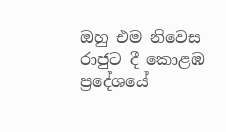ඔහු එම නිවෙස රාජුට දී කොළඹ ප්‍රදේශයේ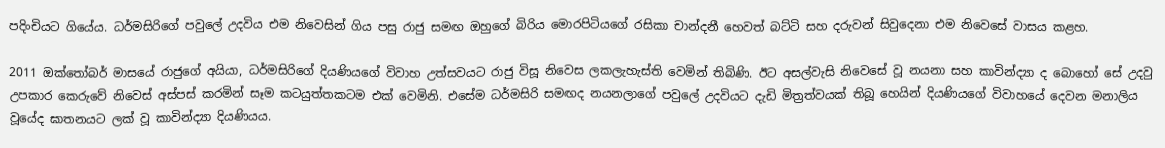පදිංචියට ගියේය. ධර්මසිරිගේ පවුලේ උදවිය එම නිවෙසින් ගිය පසු රාජු සමඟ ඔහුගේ බිරිය මොරපිටියගේ රසිකා චාන්දනී හෙවත් බට්ටි සහ දරුවන් සිවුදෙනා එම නිවෙසේ වාසය කළහ.

2011 ඔක්තෝබර් මාසයේ රාජුගේ අයියා, ධර්මසිරිගේ දියණියගේ විවාහ උත්සවයට රාජු විසූ නිවෙස ලකලැහැස්ති වෙමින් තිබිණි. ඊට අසල්වැසි නිවෙසේ වූ නයනා සහ කාවින්ද්‍යා ද බොහෝ සේ උදවු උපකාර කෙරුවේ නිවෙස් අස්පස් කරමින් සෑම කටයුත්තකටම එක් වෙමිනි. එසේම ධර්මසිරි සමඟද නයනලාගේ පවුලේ උදවියට දැඩි මිත්‍රත්වයක් තිබූ හෙයින් දියණියගේ විවාහයේ දෙවන මනාලිය වූයේද ඝාතනයට ලක් වූ කාවින්ද්‍යා දියණියය.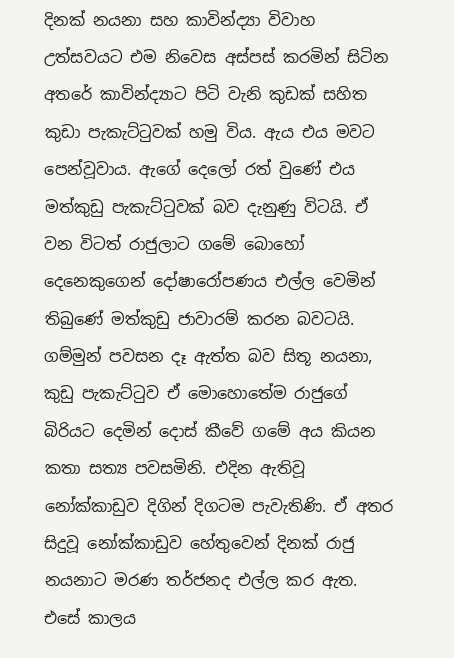දිනක් නයනා සහ කාවින්ද්‍යා විවාහ උත්සවයට එම නිවෙස අස්පස් කරමින් සිටින අතරේ කාවින්ද්‍යාට පිටි වැනි කුඩක් සහිත කුඩා පැකැට්ටුවක් හමු විය. ඇය එය මවට පෙන්වූවාය. ඇගේ දෙලෝ රත් වුණේ එය මත්කුඩු පැකැට්ටුවක් බව දැනුණු විටයි. ඒ වන විටත් රාජුලාට ගමේ බොහෝ දෙනෙකුගෙන් දෝෂාරෝපණය එල්ල වෙමින් තිබුණේ මත්කුඩු ජාවාරම් කරන බවටයි. ගම්මුන් පවසන දෑ ඇත්ත බව සිතූ නයනා, කුඩු පැකැට්ටුව ඒ මොහොතේම රාජුගේ බිරියට දෙමින් දොස් කීවේ ගමේ අය කියන කතා සත්‍ය පවසමිනි. එදින ඇතිවූ නෝක්කාඩුව දිගින් දිගටම පැවැතිණි. ඒ අතර සිදුවූ නෝක්කාඩුව හේතුවෙන් දිනක් රාජු නයනාට මරණ තර්ජනද එල්ල කර ඇත. එසේ කාලය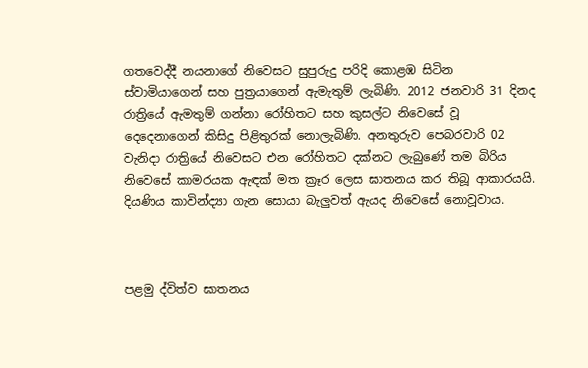ගතවෙද්දී නයනාගේ නිවෙසට සුපුරුදු පරිදි කොළඹ සිටින ස්වාමියාගෙන් සහ පුත්‍රයාගෙන් ඇමැතුම් ලැබිණි. 2012 ජනවාරි 31 දිනද රාත්‍රියේ ඇමතුම් ගන්නා රෝහිතට සහ කුසල්ට නිවෙසේ වූ දෙදෙනාගෙන් කිසිදු පිළිතුරක් නොලැබිණි. අනතුරුව පෙබරවාරි 02 වැනිදා රාත්‍රියේ නිවෙසට එන රෝහිතට දක්නට ලැබුණේ තම බිරිය නිවෙසේ කාමරයක ඇඳක් මත ක්‍රෑර ලෙස ඝාතනය කර තිබූ ආකාරයයි. දියණිය කාවින්ද්‍යා ගැන සොයා බැලුවත් ඇයද නිවෙසේ නොවූවාය.



පළමු ද්විත්ව ඝාතනය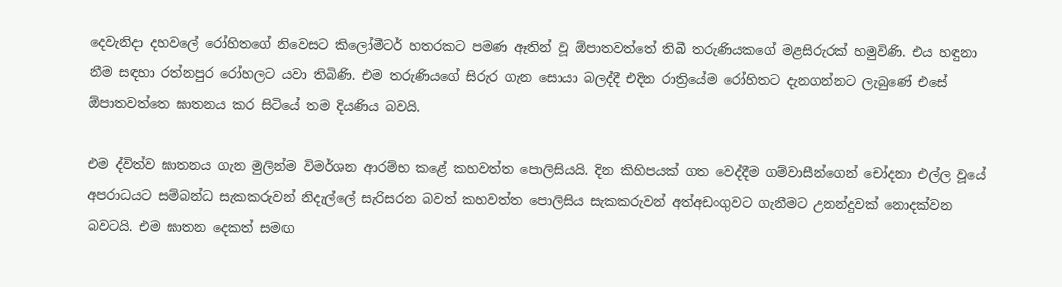දෙවැනිදා දහවලේ රෝහිතගේ නිවෙසට කිලෝමීටර් හතරකට පමණ ඈතින් වූ ඕපාතවත්තේ තිබී තරුණියකගේ මළසිරුරක් හමුවිණි. එය හඳුනා නීම සඳහා රත්නපුර රෝහලට යවා තිබිණි. එම තරුණියගේ සිරුර ගැන සොයා බලද්දී එදින රාත්‍රියේම රෝහිතට දැනගන්නට ලැබුණේ එසේ ඕපාතවත්තෙ ඝාතනය කර සිටියේ තම දියණිය බවයි.

එම ද්විත්ව ඝාතනය ගැන මුලින්ම විමර්ශන ආරම්භ කළේ කහවත්ත පොලිසියයි. දින කිහිපයක් ගත වෙද්දීම ගම්වාසීන්ගෙන් චෝදනා එල්ල වූයේ අපරාධයට සම්බන්ධ සැකකරුවන් නිදැල්ලේ සැරිසරන බවත් කහවත්ත පොලිසිය සැකකරුවන් අත්අඩංගුවට ගැනීමට උනන්දුවක් නොදක්වන බවටයි. එම ඝාතන දෙකත් සමඟ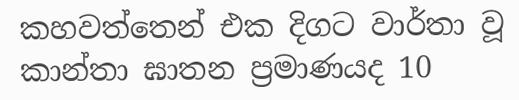කහවත්තෙන් එක දිගට වාර්තා වූ කාන්තා ඝාතන ප්‍රමාණයද 10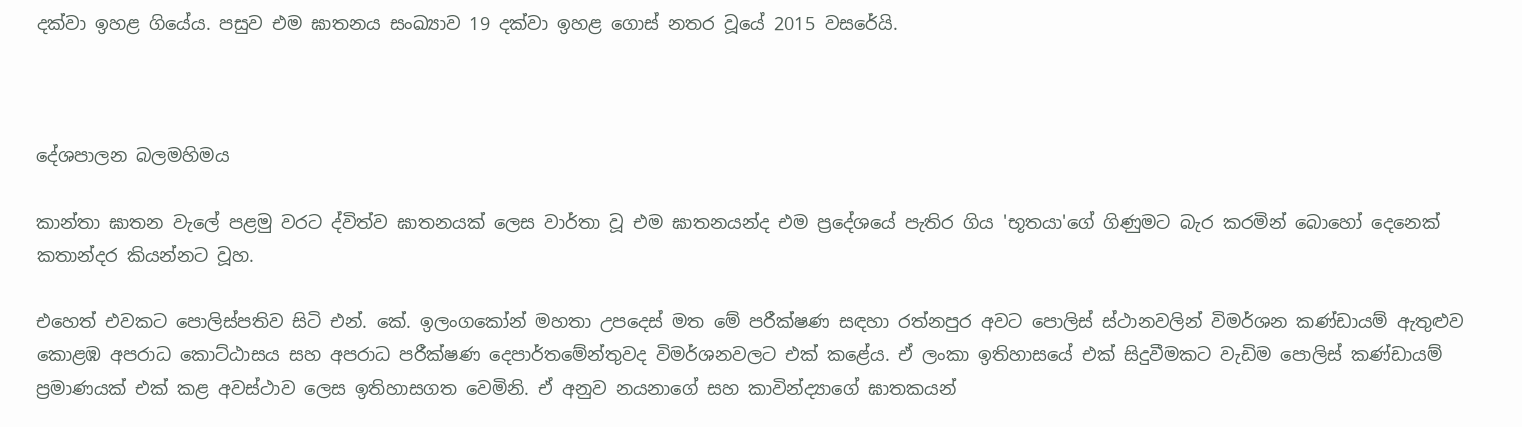දක්වා ඉහළ ගියේය. පසුව එම ඝාතනය සංඛ්‍යාව 19 දක්වා ඉහළ ගොස් නතර වූයේ 2015 වසරේයි.



දේශපාලන බලමහිමය

කාන්තා ඝාතන වැලේ පළමු වරට ද්විත්ව ඝාතනයක් ලෙස වාර්තා වූ එම ඝාතනයන්ද එම ප්‍රදේශයේ පැතිර ගිය 'භූතයා'ගේ ගිණුමට බැර කරමින් බොහෝ දෙනෙක් කතාන්දර කියන්නට වූහ.

එහෙත් එවකට පොලිස්පතිව සිටි එන්. කේ. ඉලංගකෝන් මහතා උපදෙස් මත මේ පරීක්ෂණ සඳහා රත්නපුර අවට පොලිස් ස්ථානවලින් විමර්ශන කණ්ඩායම් ඇතුළුව කොළඹ අපරාධ කොට්ඨාසය සහ අපරාධ පරීක්ෂණ දෙපාර්තමේන්තුවද විමර්ශනවලට එක් කළේය. ඒ ලංකා ඉතිහාසයේ එක් සිදුවීමකට වැඩිම පොලිස් කණ්ඩායම් ප්‍රමාණයක් එක් කළ අවස්ථාව ලෙස ඉතිහාසගත වෙමිනි. ඒ අනුව නයනාගේ සහ කාවින්ද්‍යාගේ ඝාතකයන්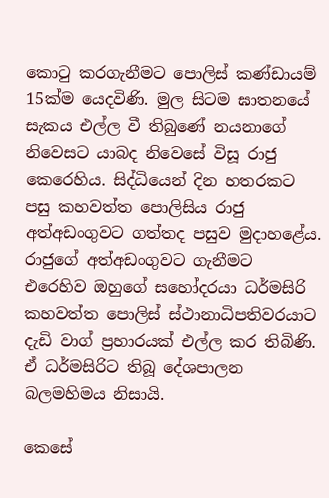කොටු කරගැනීමට පොලිස් කණ්ඩායම් 15ක්ම යෙදවිණි. මුල සිටම ඝාතනයේ සැකය එල්ල වී තිබුණේ නයනාගේ නිවෙසට යාබද නිවෙසේ විසූ රාජු කෙරෙහිය. සිද්ධියෙන් දින හතරකට පසු කහවත්ත පොලිසිය රාජු අත්අඩංගුවට ගත්තද පසුව මුදාහළේය. රාජුගේ අත්අඩංගුවට ගැනීමට එරෙහිව ඔහුගේ සහෝදරයා ධර්මසිරි කහවත්ත පොලිස් ස්ථානාධිපතිවරයාට දැඩි වාග් ප්‍රහාරයක් එල්ල කර තිබිණි. ඒ ධර්මසිරිට තිබූ දේශපාලන බලමහිමය නිසායි.

කෙසේ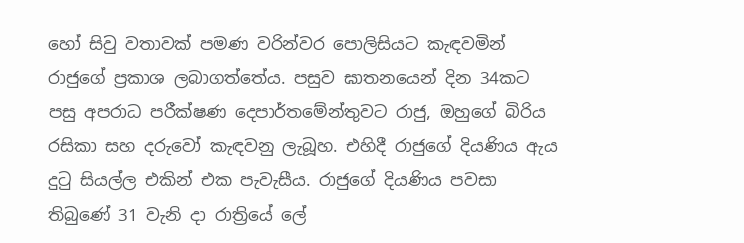හෝ සිවු වතාවක් පමණ වරින්වර පොලිසියට කැඳවමින් රාජුගේ ප්‍රකාශ ලබාගත්තේය. පසුව ඝාතනයෙන් දින 34කට පසු අපරාධ පරීක්ෂණ දෙපාර්තමේන්තුවට රාජු, ඔහුගේ බිරිය රසිකා සහ දරුවෝ කැඳවනු ලැබූහ. එහිදී රාජුගේ දියණිය ඇය දුටු සියල්ල එකින් එක පැවැසීය. රාජුගේ දියණිය පවසා තිබුණේ 31 වැනි දා රාත්‍රියේ ලේ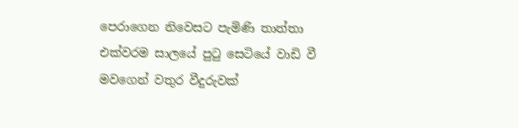පෙරාගෙන නිවෙසට පැමිණි තාත්තා එක්වරම සාලයේ පුටු සෙටියේ වාඩි වී මවගෙන් වතුර වීදුරුවක්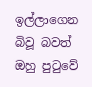ඉල්ලාගෙන බිවූ බවත් ඔහු පුටුවේ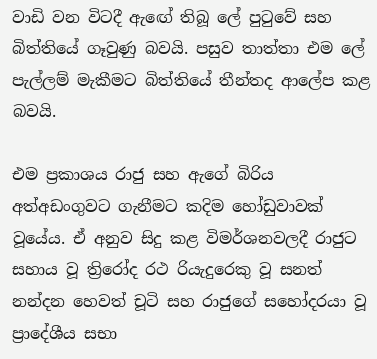වාඩි වන විටදී ඇඟේ තිබූ ලේ පුටුවේ සහ බිත්තියේ ගෑවුණු බවයි. පසුව තාත්තා එම ලේ පැල්ලම් මැකීමට බිත්තියේ තීන්තද ආලේප කළ බවයි.

එම ප්‍රකාශය රාජු සහ ඇගේ බිරිය අත්අඩංගුවට ගැනීමට කදිම හෝඩුවාවක් වූයේය. ඒ අනුව සිදු කළ විමර්ශනවලදී රාජුට සහාය වූ ත්‍රිරෝද රථ රියැදුරෙකු වූ සනත් නන්දන හෙවත් චූටි සහ රාජුගේ සහෝදරයා වූ ප්‍රාදේශීය සභා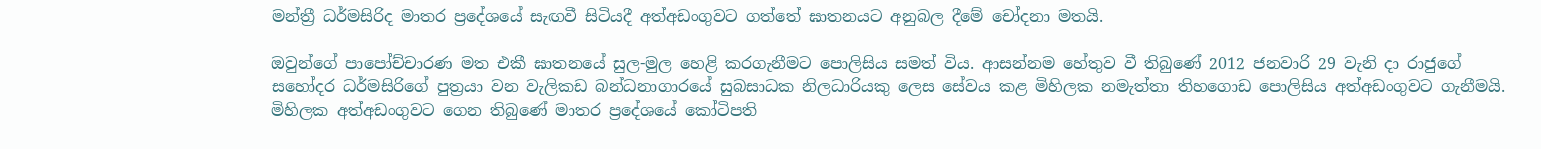මන්ත්‍රී ධර්මසිරිද මාතර ප්‍රදේශයේ සැඟවී සිටියදී අත්අඩංගුවට ගත්තේ ඝාතනයට අනුබල දීමේ චෝදනා මතයි.

ඔවුන්ගේ පාපෝච්චාරණ මත එකී ඝාතනයේ සුල-මුල හෙළි කරගැනීමට පොලිසිය සමත් විය. ආසන්නම හේතුව වී තිබුණේ 2012 ජනවාරි 29 වැනි දා රාජුගේ සහෝදර ධර්මසිරිගේ පුත්‍රයා වන වැලිකඩ බන්ධනාගාරයේ සුබසාධක නිලධාරියකු ලෙස සේවය කළ මිහිලක නමැත්තා තිහගොඩ පොලිසිය අත්අඩංගුවට ගැනීමයි. මිහිලක අත්අඩංගුවට ගෙන තිබුණේ මාතර ප්‍රදේශයේ කෝටිපති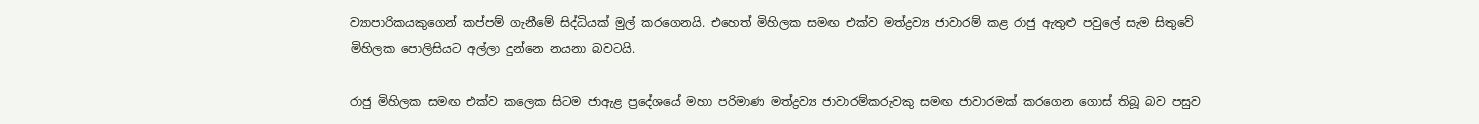ව්‍යාපාරිකයකුගෙන් කප්පම් ගැනීමේ සිද්ධියක් මුල් කරගෙනයි. එහෙත් මිහිලක සමඟ එක්ව මත්ද්‍රව්‍ය ජාවාරම් කළ රාජු ඇතුළු පවුලේ සැම සිතුවේ මිහිලක පොලිසියට අල්ලා දුන්නෙ නයනා බවටයි.

රාජු මිහිලක සමඟ එක්ව කලෙක සිටම ජාඇළ ප්‍රදේශයේ මහා පරිමාණ මත්ද්‍රව්‍ය ජාවාරම්කරුවකු සමඟ ජාවාරමක් කරගෙන ගොස් තිබූ බව පසුව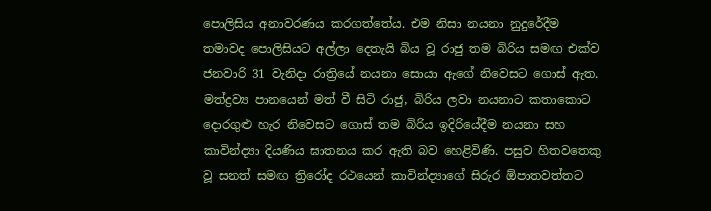පොලිසිය අනාවරණය කරගත්තේය. එම නිසා නයනා නුදුරේදීම තමාවද පොලිසියට අල්ලා දෙතැයි බිය වූ රාජු තම බිරිය සමඟ එක්ව ජනවාරි 31 වැනිදා රාත්‍රියේ නයනා සොයා ඇගේ නිවෙසට ගොස් ඇත. මත්ද්‍රව්‍ය පානයෙන් මත් වී සිටි රාජු, බිරිය ලවා නයනාට කතාකොට දොරගුළු හැර නිවෙසට ගොස් තම බිරිය ඉදිරියේදීම නයනා සහ කාවින්ද්‍යා දියණිය ‍ඝාතනය කර ඇති බව හෙළිවිණි. පසුව හිතවතෙකු වූ සනත් සමඟ ත්‍රිරෝද රථයෙන් කාවින්ද්‍යාගේ සිරුර ඕපාතවත්තට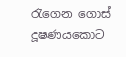රැගෙන ගොස් දූෂණයකොට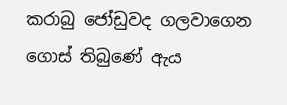කරාබු ජෝඩුවද ගලවාගෙන ගොස් තිබුණේ ඇය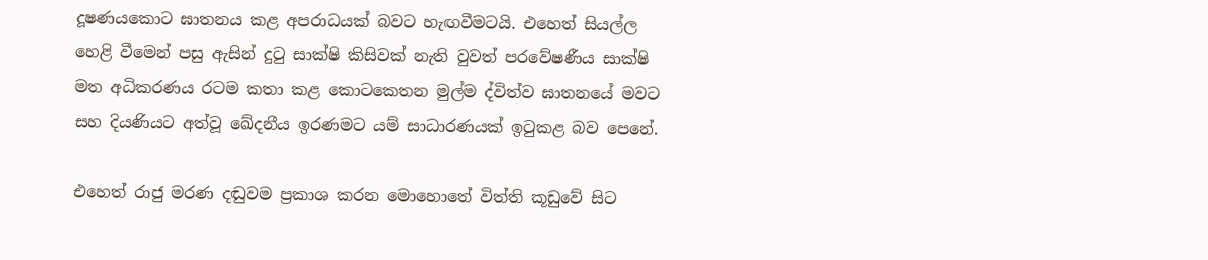දූෂණයකොට ඝාතනය කළ අපරාධයක් බවට හැඟවීමටයි. එහෙත් සියල්ල හෙළි වීමෙන් පසු ඇසින් දුටු සාක්ෂි කිසිවක් නැති වුවත් පරවේෂණීය සාක්ෂි මත අධිකරණය රටම කතා කළ කොටකෙතන මුල්ම ද්විත්ව ඝාතනයේ මවට සහ දියණියට අත්වූ ඛේදනීය ඉරණමට යම් සාධාරණයක් ඉටුකළ බව පෙනේ.

එහෙත් රාජු මරණ දඬුවම ප්‍රකාශ කරන මොහොතේ විත්ති කූඩුවේ සිට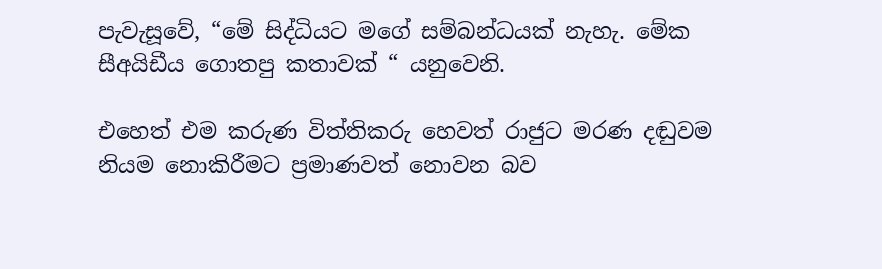පැවැසූවේ, “මේ සිද්ධියට මගේ සම්බන්ධයක් නැහැ. මේක සීඅයිඩීය ගොතපු කතාවක් “ යනුවෙනි.

එහෙත් එම කරුණ විත්තිකරු හෙවත් රාජුට මරණ දඬුවම නියම නොකිරීමට ප්‍රමාණවත් නොවන බව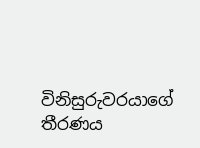විනිසුරුවරයාගේ තීරණය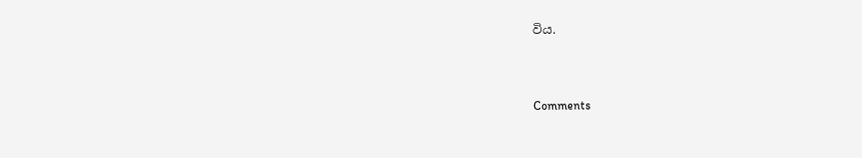විය.



Comments